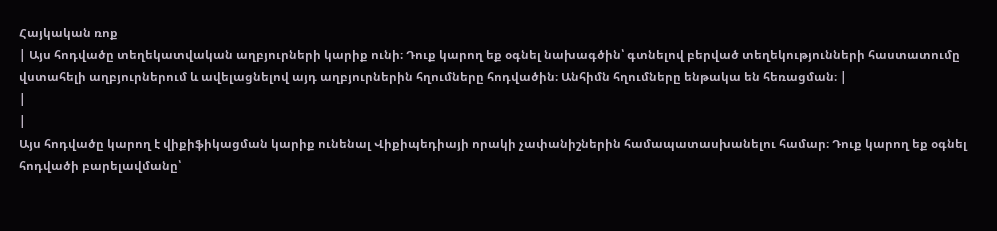Հայկական ռոք
| Այս հոդվածը տեղեկատվական աղբյուրների կարիք ունի։ Դուք կարող եք օգնել նախագծին՝ գտնելով բերված տեղեկությունների հաստատումը վստահելի աղբյուրներում և ավելացնելով այդ աղբյուրներին հղումները հոդվածին։ Անհիմն հղումները ենթակա են հեռացման։ |
|
|
Այս հոդվածը կարող է վիքիֆիկացման կարիք ունենալ Վիքիպեդիայի որակի չափանիշներին համապատասխանելու համար։ Դուք կարող եք օգնել հոդվածի բարելավմանը՝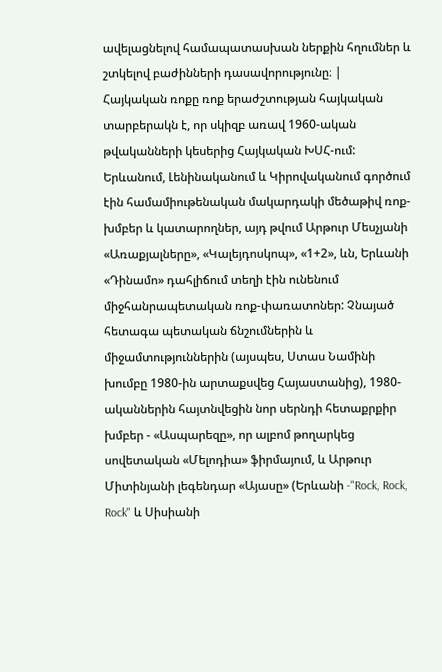ավելացնելով համապատասխան ներքին հղումներ և շտկելով բաժինների դասավորությունը։ |
Հայկական ռոքը ռոք երաժշտության հայկական տարբերակն է, որ սկիզբ առավ 1960-ական թվականների կեսերից Հայկական ԽՍՀ-ում: Երևանում, Լենինականում և Կիրովականում գործում էին համամիութենական մակարդակի մեծաթիվ ռոք-խմբեր և կատարողներ, այդ թվում Արթուր Մեսչյանի «Առաքյալները», «Կալեյդոսկոպ», «1+2», ևն, Երևանի «Դինամո» դահլիճում տեղի էին ունենում միջհանրապետական ռոք-փառատոներ: Չնայած հետագա պետական ճնշումներին և միջամտություններին (այսպես, Ստաս Նամինի խումբը 1980-ին արտաքսվեց Հայաստանից), 1980-ականներին հայտնվեցին նոր սերնդի հետաքրքիր խմբեր - «Ասպարեզը», որ ալբոմ թողարկեց սովետական «Մելոդիա» ֆիրմայում, և Արթուր Միտինյանի լեգենդար «Այասը» (Երևանի -"Rock, Rock, Rock" և Սիսիանի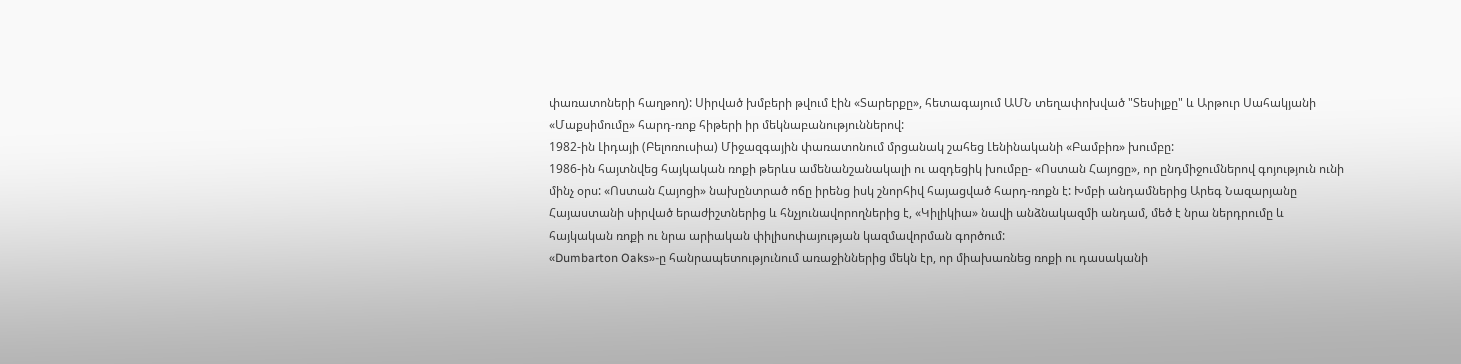փառատոների հաղթող): Սիրված խմբերի թվում էին «Տարերքը», հետագայում ԱՄՆ տեղափոխված "Տեսիլքը" և Արթուր Սահակյանի «Մաքսիմումը» հարդ-ռոք հիթերի իր մեկնաբանություններով:
1982-ին Լիդայի (Բելոռուսիա) Միջազգային փառատոնում մրցանակ շահեց Լենինականի «Բամբիռ» խումբը:
1986-ին հայտնվեց հայկական ռոքի թերևս ամենանշանակալի ու ազդեցիկ խումբը- «Ոստան Հայոցը», որ ընդմիջումներով գոյություն ունի մինչ օրս: «Ոստան Հայոցի» նախընտրած ոճը իրենց իսկ շնորհիվ հայացված հարդ-ռոքն է: Խմբի անդամներից Արեգ Նազարյանը Հայաստանի սիրված երաժիշտներից և հնչյունավորողներից է, «Կիլիկիա» նավի անձնակազմի անդամ, մեծ է նրա ներդրումը և հայկական ռոքի ու նրա արիական փիլիսոփայության կազմավորման գործում:
«Dumbarton Oaks»-ը հանրապետությունում առաջիններից մեկն էր, որ միախառնեց ռոքի ու դասականի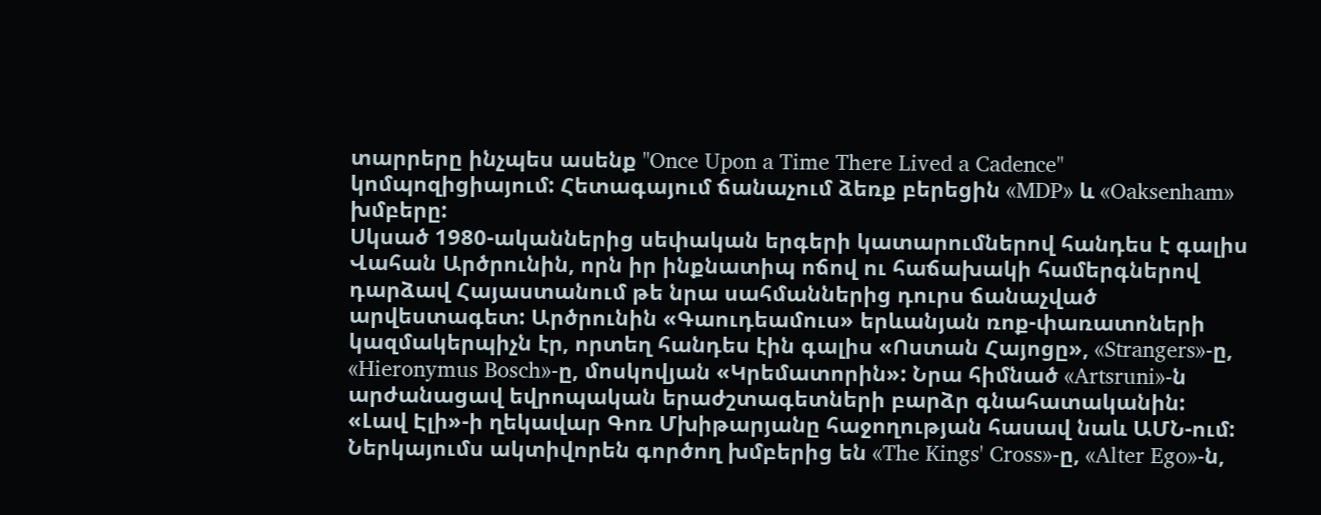տարրերը ինչպես ասենք "Once Upon a Time There Lived a Cadence" կոմպոզիցիայում: Հետագայում ճանաչում ձեռք բերեցին «MDP» և «Oaksenham» խմբերը:
Սկսած 1980-ականներից սեփական երգերի կատարումներով հանդես է գալիս Վահան Արծրունին, որն իր ինքնատիպ ոճով ու հաճախակի համերգներով դարձավ Հայաստանում թե նրա սահմաններից դուրս ճանաչված արվեստագետ: Արծրունին «Գաուդեամուս» երևանյան ռոք-փառատոների կազմակերպիչն էր, որտեղ հանդես էին գալիս «Ոստան Հայոցը», «Strangers»-ը, «Hieronymus Bosch»-ը, մոսկովյան «Կրեմատորին»: Նրա հիմնած «Artsruni»-ն արժանացավ եվրոպական երաժշտագետների բարձր գնահատականին:
«Լավ Էլի»-ի ղեկավար Գոռ Մխիթարյանը հաջողության հասավ նաև ԱՄՆ-ում:
Ներկայումս ակտիվորեն գործող խմբերից են «The Kings' Cross»-ը, «Alter Ego»-ն,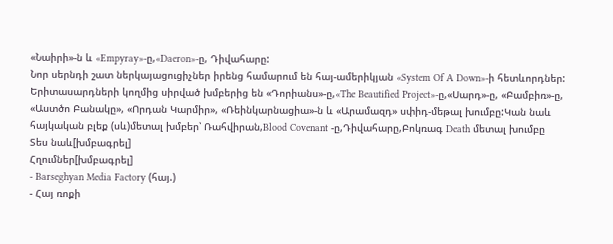«Նաիրի»-ն և «Empyray»-ը,«Daeron»-ը, Դիվահարը:
Նոր սերնդի շատ ներկայացուցիչներ իրենց համարում են հայ-ամերիկյան «System Of A Down»-ի հետևորդներ: Երիտասարդների կողմից սիրված խմբերից են «Դորիանս»-ը,«The Beautified Project»-ը,«Սարդ»-ը, «Բամբիռ»-ը, «Աստծո Բանակը», «Որդան Կարմիր», «Ռեինկարնացիա»-ն և «Արամազդ» սփիդ-մեթալ խումբը:Կան նաև հայկական բլեք (սև)մետալ խմբեր՝ Ռահվիրան,Blood Covenant -ը,Դիվահարը,Բոկռագ Death մետալ խումբը
Տես նաև[խմբագրել]
Հղումներ[խմբագրել]
- Barseghyan Media Factory (հայ.)
- Հայ ռոքի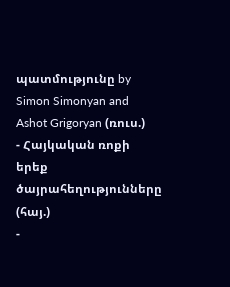պատմությունը by Simon Simonyan and Ashot Grigoryan (ռուս.)
- Հայկական ռոքի երեք ծայրահեղությունները (հայ.)
-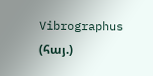Vibrographus (հայ.)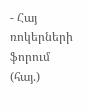- Հայ ռոկերների ֆորում (հայ.)